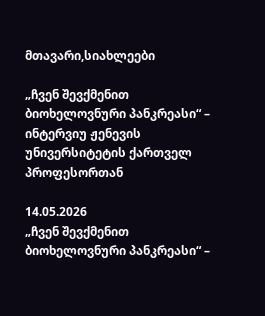მთავარი,სიახლეები

„ჩვენ შევქმენით ბიოხელოვნური პანკრეასი“ – ინტერვიუ ჟენევის უნივერსიტეტის ქართველ პროფესორთან

14.05.2026
„ჩვენ შევქმენით ბიოხელოვნური პანკრეასი“ –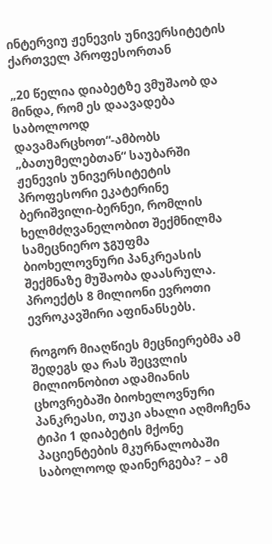ინტერვიუ ჟენევის უნივერსიტეტის ქართველ პროფესორთან

„20 წელია დიაბეტზე ვმუშაობ და მინდა, რომ ეს დაავადება საბოლოოდ დავამარცხოთ“-ამბობს „ბათუმელებთან“ საუბარში ჟენევის უნივერსიტეტის პროფესორი ეკატერინე ბერიშვილი-ბერნეი, რომლის ხელმძღვანელობით შექმნილმა სამეცნიერო ჯგუფმა ბიოხელოვნური პანკრეასის შექმნაზე მუშაობა დაასრულა. პროექტს 8 მილიონი ევროთი ევროკავშირი აფინანსებს.

როგორ მიაღწიეს მეცნიერებმა ამ შედეგს და რას შეცვლის მილიონობით ადამიანის ცხოვრებაში ბიოხელოვნური პანკრეასი, თუკი ახალი აღმოჩენა ტიპი 1 დიაბეტის მქონე პაციენტების მკურნალობაში საბოლოოდ დაინერგება? – ამ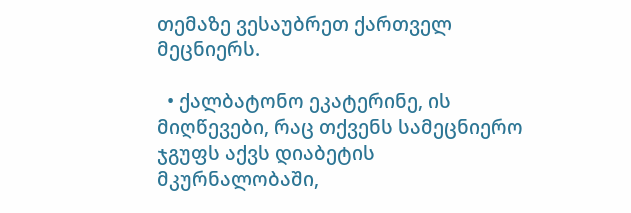თემაზე ვესაუბრეთ ქართველ მეცნიერს.

  • ქალბატონო ეკატერინე, ის მიღწევები, რაც თქვენს სამეცნიერო ჯგუფს აქვს დიაბეტის მკურნალობაში,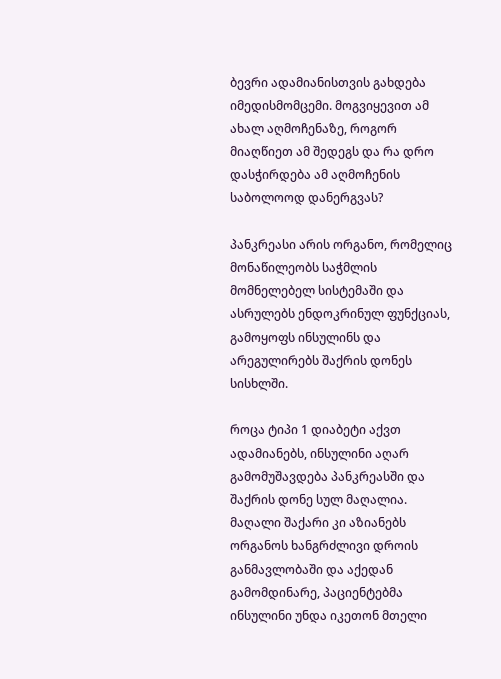ბევრი ადამიანისთვის გახდება იმედისმომცემი. მოგვიყევით ამ ახალ აღმოჩენაზე, როგორ მიაღწიეთ ამ შედეგს და რა დრო დასჭირდება ამ აღმოჩენის საბოლოოდ დანერგვას?

პანკრეასი არის ორგანო, რომელიც მონაწილეობს საჭმლის მომნელებელ სისტემაში და ასრულებს ენდოკრინულ ფუნქციას, გამოყოფს ინსულინს და არეგულირებს შაქრის დონეს სისხლში.

როცა ტიპი 1 დიაბეტი აქვთ ადამიანებს, ინსულინი აღარ გამომუშავდება პანკრეასში და შაქრის დონე სულ მაღალია. მაღალი შაქარი კი აზიანებს ორგანოს ხანგრძლივი დროის განმავლობაში და აქედან გამომდინარე, პაციენტებმა ინსულინი უნდა იკეთონ მთელი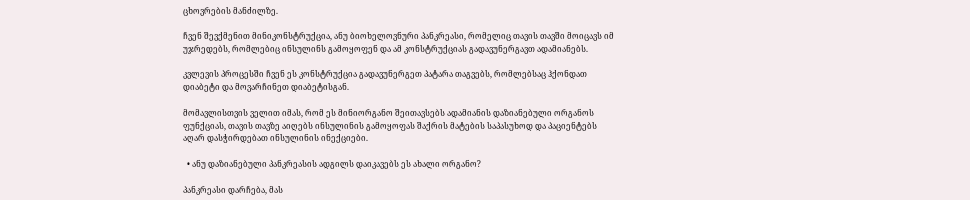ცხოვრების მანძილზე.

ჩვენ შევქმენით მინიკონსტრუქცია, ანუ ბიოხელოვნური პანკრეასი, რომელიც თავის თავში მოიცავს იმ უჯრედებს, რომლებიც ინსულინს გამოყოფენ და ამ კონსტრუქციას გადავუნერგავთ ადამიანებს.

კვლევის პროცესში ჩვენ ეს კონსტრუქცია გადავუნერგეთ პატარა თაგვებს, რომლებსაც ჰქონდათ დიაბეტი და მოვარჩინეთ დიაბეტისგან.

მომავლისთვის ველით იმას, რომ ეს მინიორგანო შეითავსებს ადამიანის დაზიანებული ორგანოს ფუნქციას, თავის თავზე აიღებს ინსულინის გამოყოფას შაქრის მატების საპასუხოდ და პაციენტებს აღარ დასჭირდებათ ინსულინის ინექციები.

  • ანუ დაზიანებული პანკრეასის ადგილს დაიკავებს ეს ახალი ორგანო?

პანკრეასი დარჩება, მას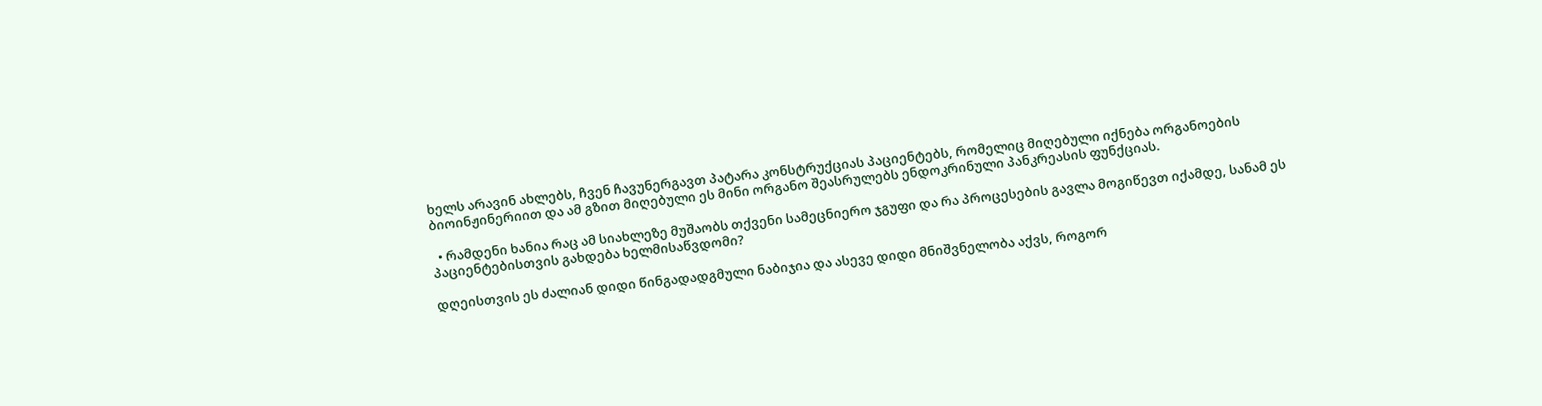ხელს არავინ ახლებს, ჩვენ ჩავუნერგავთ პატარა კონსტრუქციას პაციენტებს, რომელიც მიღებული იქნება ორგანოების ბიოინჟინერიით და ამ გზით მიღებული ეს მინი ორგანო შეასრულებს ენდოკრინული პანკრეასის ფუნქციას.

  • რამდენი ხანია რაც ამ სიახლეზე მუშაობს თქვენი სამეცნიერო ჯგუფი და რა პროცესების გავლა მოგიწევთ იქამდე, სანამ ეს პაციენტებისთვის გახდება ხელმისაწვდომი?

დღეისთვის ეს ძალიან დიდი წინგადადგმული ნაბიჯია და ასევე დიდი მნიშვნელობა აქვს, როგორ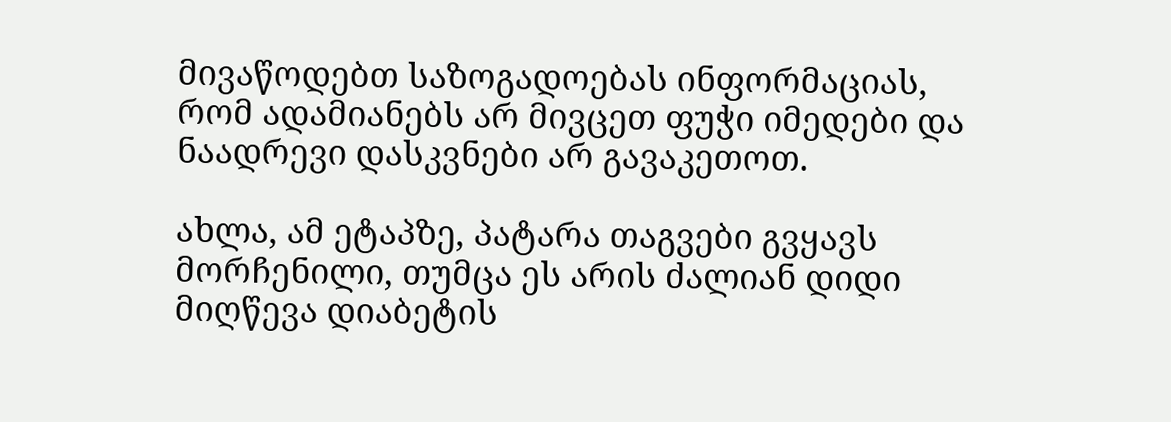მივაწოდებთ საზოგადოებას ინფორმაციას, რომ ადამიანებს არ მივცეთ ფუჭი იმედები და ნაადრევი დასკვნები არ გავაკეთოთ.

ახლა, ამ ეტაპზე, პატარა თაგვები გვყავს მორჩენილი, თუმცა ეს არის ძალიან დიდი მიღწევა დიაბეტის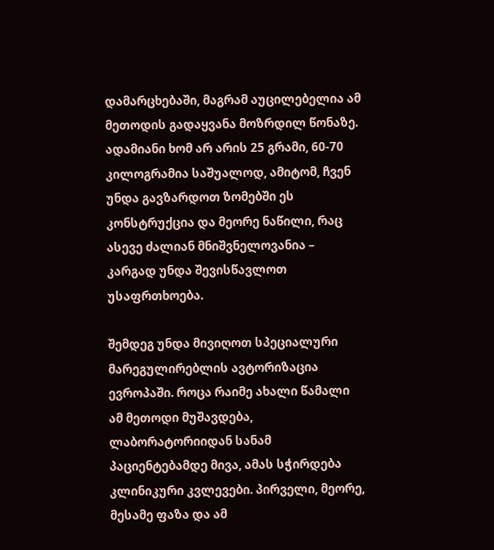დამარცხებაში, მაგრამ აუცილებელია ამ მეთოდის გადაყვანა მოზრდილ წონაზე. ადამიანი ხომ არ არის 25 გრამი, 60-70 კილოგრამია საშუალოდ, ამიტომ, ჩვენ უნდა გავზარდოთ ზომებში ეს კონსტრუქცია და მეორე ნაწილი, რაც ასევე ძალიან მნიშვნელოვანია – კარგად უნდა შევისწავლოთ უსაფრთხოება.

შემდეგ უნდა მივიღოთ სპეციალური მარეგულირებლის ავტორიზაცია ევროპაში. როცა რაიმე ახალი წამალი ამ მეთოდი მუშავდება, ლაბორატორიიდან სანამ პაციენტებამდე მივა, ამას სჭირდება კლინიკური კვლევები. პირველი, მეორე, მესამე ფაზა და ამ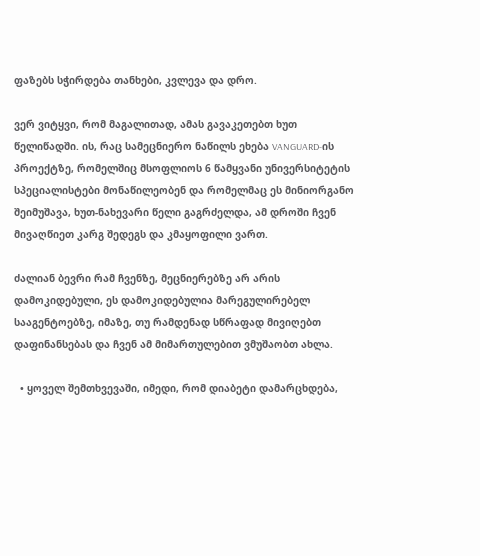ფაზებს სჭირდება თანხები, კვლევა და დრო.

ვერ ვიტყვი, რომ მაგალითად, ამას გავაკეთებთ ხუთ წელიწადში. ის, რაც სამეცნიერო ნაწილს ეხება VANGUARD-ის პროექტზე, რომელშიც მსოფლიოს 6 წამყვანი უნივერსიტეტის სპეციალისტები მონაწილეობენ და რომელმაც ეს მინიორგანო შეიმუშავა, ხუთ-ნახევარი წელი გაგრძელდა, ამ დროში ჩვენ მივაღწიეთ კარგ შედეგს და კმაყოფილი ვართ.

ძალიან ბევრი რამ ჩვენზე, მეცნიერებზე არ არის დამოკიდებული, ეს დამოკიდებულია მარეგულირებელ სააგენტოებზე, იმაზე, თუ რამდენად სწრაფად მივიღებთ დაფინანსებას და ჩვენ ამ მიმართულებით ვმუშაობთ ახლა.

  • ყოველ შემთხვევაში, იმედი, რომ დიაბეტი დამარცხდება,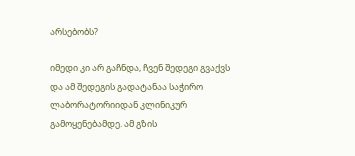არსებობს?

იმედი კი არ გაჩნდა, ჩვენ შედეგი გვაქვს და ამ შედეგის გადატანაა საჭირო ლაბორატორიიდან კლინიკურ გამოყენებამდე. ამ გზის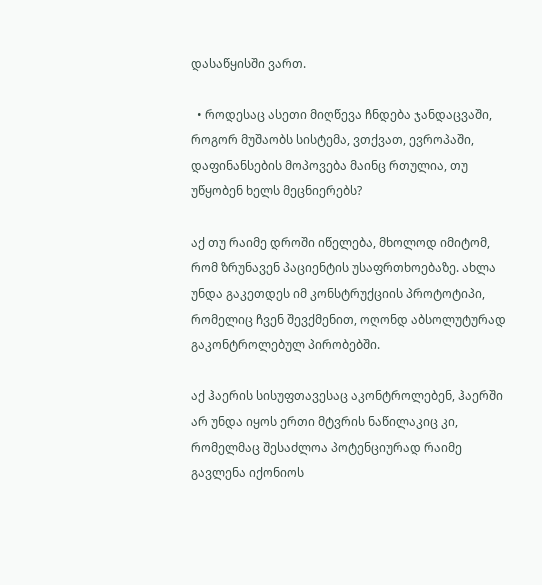დასაწყისში ვართ.

  • როდესაც ასეთი მიღწევა ჩნდება ჯანდაცვაში, როგორ მუშაობს სისტემა, ვთქვათ, ევროპაში, დაფინანსების მოპოვება მაინც რთულია, თუ უწყობენ ხელს მეცნიერებს?

აქ თუ რაიმე დროში იწელება, მხოლოდ იმიტომ, რომ ზრუნავენ პაციენტის უსაფრთხოებაზე. ახლა უნდა გაკეთდეს იმ კონსტრუქციის პროტოტიპი, რომელიც ჩვენ შევქმენით, ოღონდ აბსოლუტურად გაკონტროლებულ პირობებში.

აქ ჰაერის სისუფთავესაც აკონტროლებენ, ჰაერში არ უნდა იყოს ერთი მტვრის ნაწილაკიც კი, რომელმაც შესაძლოა პოტენციურად რაიმე გავლენა იქონიოს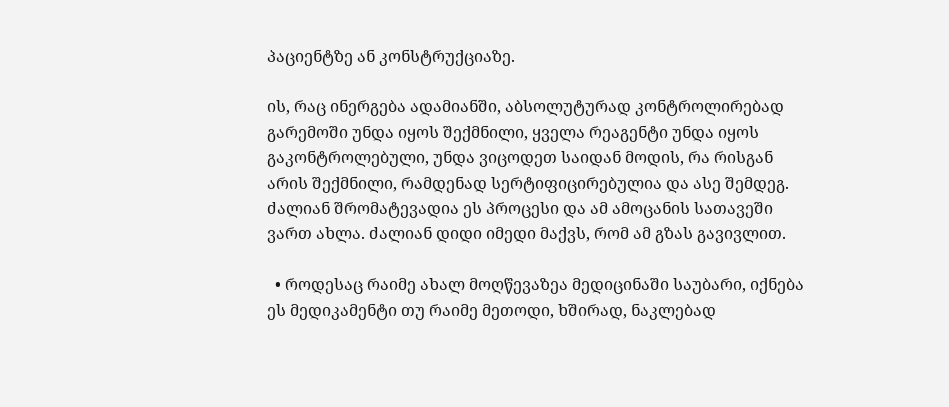პაციენტზე ან კონსტრუქციაზე.

ის, რაც ინერგება ადამიანში, აბსოლუტურად კონტროლირებად გარემოში უნდა იყოს შექმნილი, ყველა რეაგენტი უნდა იყოს გაკონტროლებული, უნდა ვიცოდეთ საიდან მოდის, რა რისგან არის შექმნილი, რამდენად სერტიფიცირებულია და ასე შემდეგ. ძალიან შრომატევადია ეს პროცესი და ამ ამოცანის სათავეში ვართ ახლა. ძალიან დიდი იმედი მაქვს, რომ ამ გზას გავივლით.

  • როდესაც რაიმე ახალ მოღწევაზეა მედიცინაში საუბარი, იქნება ეს მედიკამენტი თუ რაიმე მეთოდი, ხშირად, ნაკლებად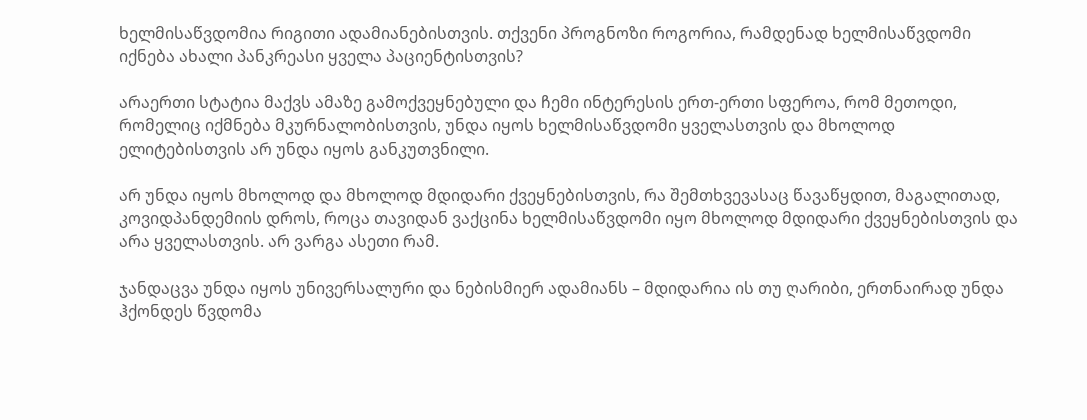ხელმისაწვდომია რიგითი ადამიანებისთვის. თქვენი პროგნოზი როგორია, რამდენად ხელმისაწვდომი იქნება ახალი პანკრეასი ყველა პაციენტისთვის?

არაერთი სტატია მაქვს ამაზე გამოქვეყნებული და ჩემი ინტერესის ერთ-ერთი სფეროა, რომ მეთოდი, რომელიც იქმნება მკურნალობისთვის, უნდა იყოს ხელმისაწვდომი ყველასთვის და მხოლოდ ელიტებისთვის არ უნდა იყოს განკუთვნილი.

არ უნდა იყოს მხოლოდ და მხოლოდ მდიდარი ქვეყნებისთვის, რა შემთხვევასაც წავაწყდით, მაგალითად, კოვიდპანდემიის დროს, როცა თავიდან ვაქცინა ხელმისაწვდომი იყო მხოლოდ მდიდარი ქვეყნებისთვის და არა ყველასთვის. არ ვარგა ასეთი რამ.

ჯანდაცვა უნდა იყოს უნივერსალური და ნებისმიერ ადამიანს – მდიდარია ის თუ ღარიბი, ერთნაირად უნდა ჰქონდეს წვდომა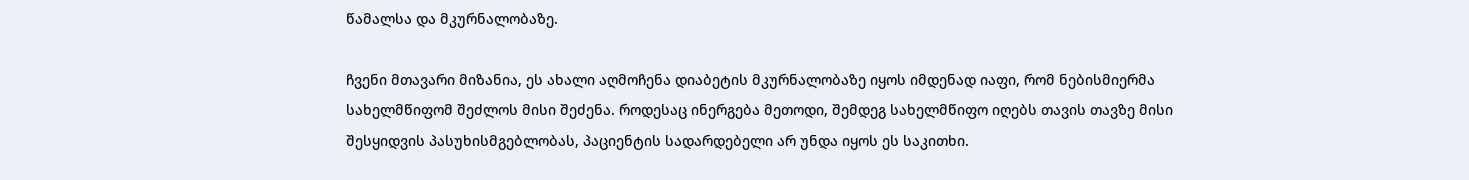წამალსა და მკურნალობაზე.

ჩვენი მთავარი მიზანია, ეს ახალი აღმოჩენა დიაბეტის მკურნალობაზე იყოს იმდენად იაფი, რომ ნებისმიერმა სახელმწიფომ შეძლოს მისი შეძენა. როდესაც ინერგება მეთოდი, შემდეგ სახელმწიფო იღებს თავის თავზე მისი შესყიდვის პასუხისმგებლობას, პაციენტის სადარდებელი არ უნდა იყოს ეს საკითხი.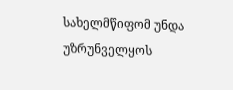სახელმწიფომ უნდა უზრუნველყოს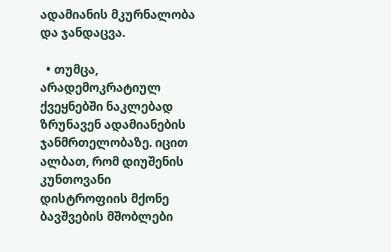ადამიანის მკურნალობა და ჯანდაცვა.

  • თუმცა, არადემოკრატიულ ქვეყნებში ნაკლებად ზრუნავენ ადამიანების ჯანმრთელობაზე. იცით ალბათ, რომ დიუშენის კუნთოვანი დისტროფიის მქონე ბავშვების მშობლები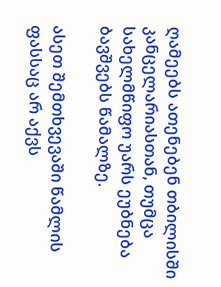ღამეებს ათენებენ თბილისში კანცელარიასთან, თუმცა სახელმწიფო უარს ეუბნება ბავშვებს წამალზე.

ასეთ შემთხვევაში წამლის ფასსაც არ აქვს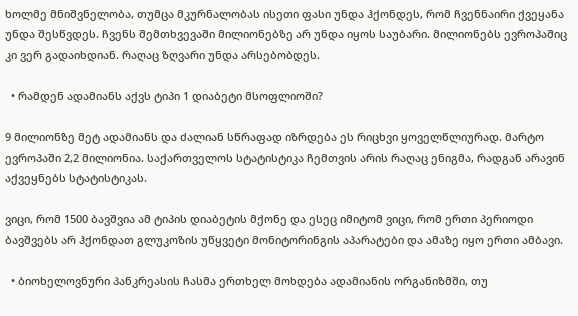ხოლმე მნიშვნელობა, თუმცა მკურნალობას ისეთი ფასი უნდა ჰქონდეს, რომ ჩვენნაირი ქვეყანა უნდა შესწვდეს. ჩვენს შემთხვევაში მილიონებზე არ უნდა იყოს საუბარი. მილიონებს ევროპაშიც კი ვერ გადაიხდიან. რაღაც ზღვარი უნდა არსებობდეს.

  • რამდენ ადამიანს აქვს ტიპი 1 დიაბეტი მსოფლიოში?

9 მილიონზე მეტ ადამიანს და ძალიან სწრაფად იზრდება ეს რიცხვი ყოველწლიურად. მარტო ევროპაში 2,2 მილიონია. საქართველოს სტატისტიკა ჩემთვის არის რაღაც ენიგმა, რადგან არავინ აქვეყნებს სტატისტიკას.

ვიცი, რომ 1500 ბავშვია ამ ტიპის დიაბეტის მქონე და ესეც იმიტომ ვიცი, რომ ერთი პერიოდი ბავშვებს არ ჰქონდათ გლუკოზის უწყვეტი მონიტორინგის აპარატები და ამაზე იყო ერთი ამბავი.

  • ბიოხელოვნური პანკრეასის ჩასმა ერთხელ მოხდება ადამიანის ორგანიზმში, თუ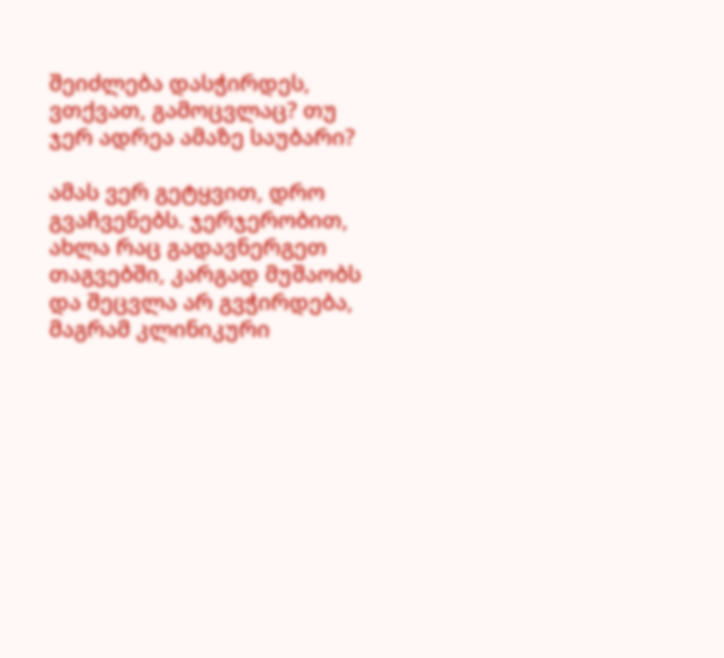შეიძლება დასჭირდეს, ვთქვათ, გამოცვლაც? თუ ჯერ ადრეა ამაზე საუბარი?

ამას ვერ გეტყვით, დრო გვაჩვენებს. ჯერჯერობით, ახლა რაც გადავნერგეთ თაგვებში, კარგად მუშაობს და შეცვლა არ გვჭირდება, მაგრამ კლინიკური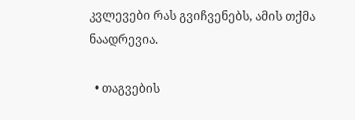კვლევები რას გვიჩვენებს, ამის თქმა ნაადრევია.

  • თაგვების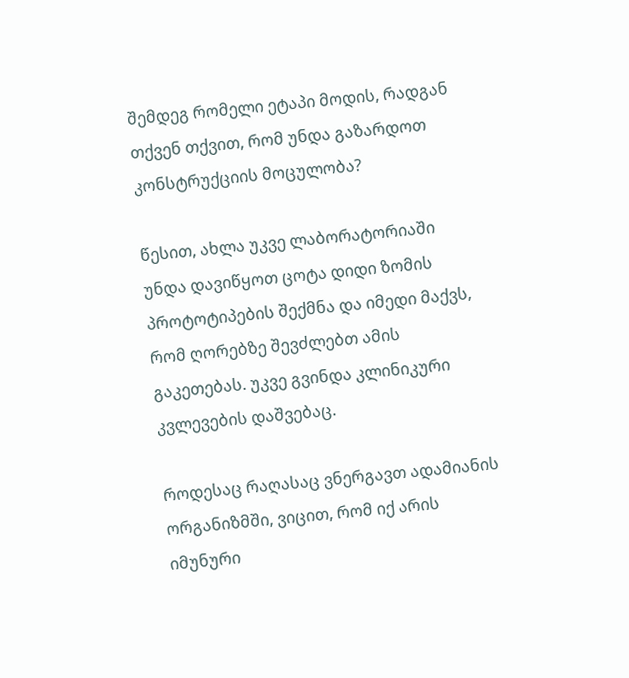შემდეგ რომელი ეტაპი მოდის, რადგან თქვენ თქვით, რომ უნდა გაზარდოთ კონსტრუქციის მოცულობა?

წესით, ახლა უკვე ლაბორატორიაში უნდა დავიწყოთ ცოტა დიდი ზომის პროტოტიპების შექმნა და იმედი მაქვს, რომ ღორებზე შევძლებთ ამის გაკეთებას. უკვე გვინდა კლინიკური კვლევების დაშვებაც.

როდესაც რაღასაც ვნერგავთ ადამიანის ორგანიზმში, ვიცით, რომ იქ არის იმუნური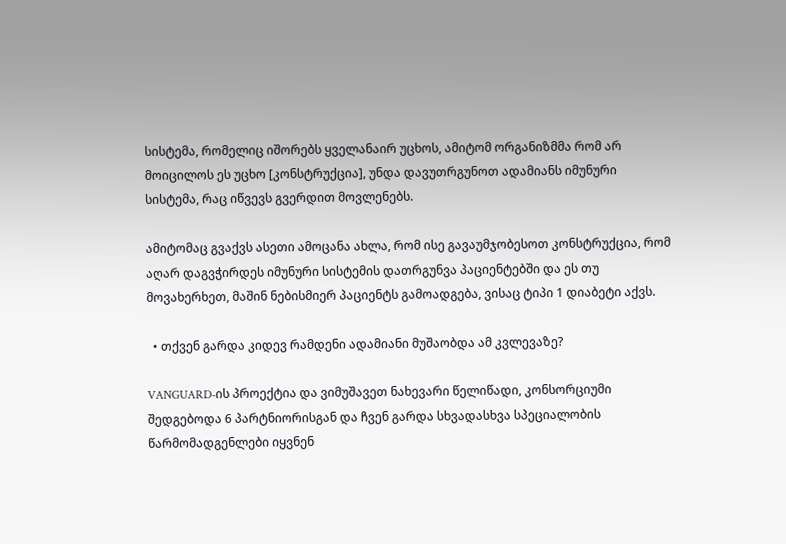სისტემა, რომელიც იშორებს ყველანაირ უცხოს, ამიტომ ორგანიზმმა რომ არ მოიცილოს ეს უცხო [კონსტრუქცია], უნდა დავუთრგუნოთ ადამიანს იმუნური სისტემა, რაც იწვევს გვერდით მოვლენებს.

ამიტომაც გვაქვს ასეთი ამოცანა ახლა, რომ ისე გავაუმჯობესოთ კონსტრუქცია, რომ აღარ დაგვჭირდეს იმუნური სისტემის დათრგუნვა პაციენტებში და ეს თუ მოვახერხეთ, მაშინ ნებისმიერ პაციენტს გამოადგება, ვისაც ტიპი 1 დიაბეტი აქვს.

  • თქვენ გარდა კიდევ რამდენი ადამიანი მუშაობდა ამ კვლევაზე?

VANGUARD-ის პროექტია და ვიმუშავეთ ნახევარი წელიწადი, კონსორციუმი შედგებოდა 6 პარტნიორისგან და ჩვენ გარდა სხვადასხვა სპეციალობის წარმომადგენლები იყვნენ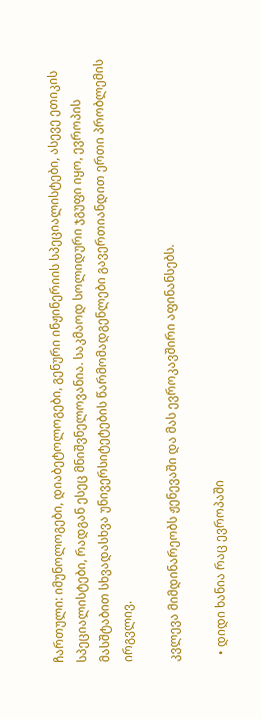ჩართული: იმუნოლოგები, დიაბეტოლოგები, გენური ინჟინერიის სპეციალისტები, ასევე ეთიკის სპეციალისტები, რადგან ესეც მნიშვნელოვანია. საკმაოდ სოლიდური ჯგუფი იყო, ევროპის მასშტაბით სხვადასხვა უნივერსიტეტების წარმომადგენლები გავერთიანდით ერთი პრობლემის ირგვლივ.

კვლევა მიმდინარეობს ჟენევაში და მას ევროკავშირი აფინანსებს.

  • დიდი ხანია რაც ევროპაში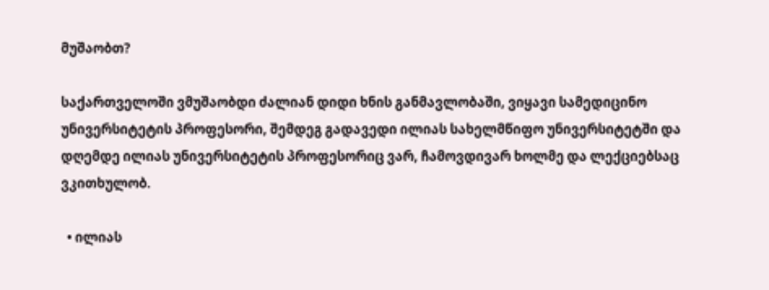მუშაობთ?

საქართველოში ვმუშაობდი ძალიან დიდი ხნის განმავლობაში, ვიყავი სამედიცინო უნივერსიტეტის პროფესორი, შემდეგ გადავედი ილიას სახელმწიფო უნივერსიტეტში და დღემდე ილიას უნივერსიტეტის პროფესორიც ვარ, ჩამოვდივარ ხოლმე და ლექციებსაც ვკითხულობ.

  • ილიას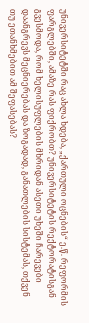უნივერსიტეტში რაც ახლა ხდება, „ქართული ოცნების“ ე.წ. რეფორმის ფარგლებში, ამაზე რას ფიქრობთ? უნივერსიტეტის რექტორატისგან გვესმოდა, რომ ხელისუფლების მხრიდან ასეთი უხეში ჩარევები დაანგრევს მეცნიერებას და ზოგადად, განათლების სისტემას, თქვენ თუ ეთანხმებით ამ შეფასებას?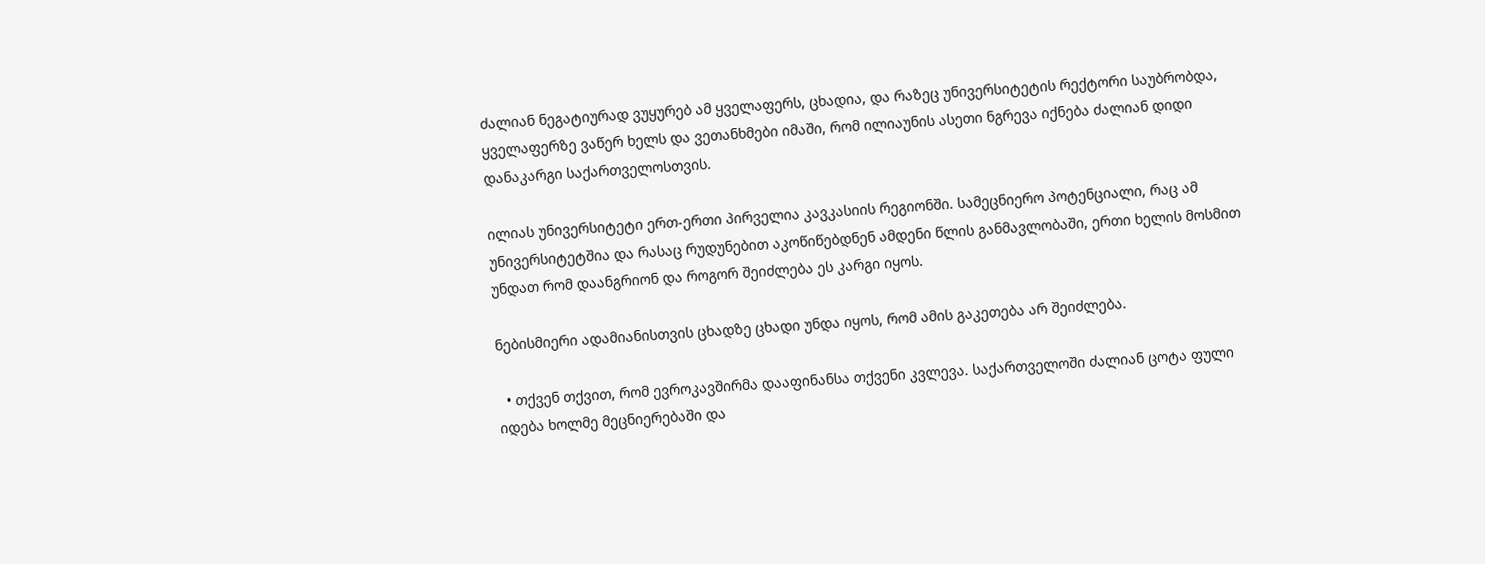ძალიან ნეგატიურად ვუყურებ ამ ყველაფერს, ცხადია, და რაზეც უნივერსიტეტის რექტორი საუბრობდა, ყველაფერზე ვაწერ ხელს და ვეთანხმები იმაში, რომ ილიაუნის ასეთი ნგრევა იქნება ძალიან დიდი დანაკარგი საქართველოსთვის.

ილიას უნივერსიტეტი ერთ-ერთი პირველია კავკასიის რეგიონში. სამეცნიერო პოტენციალი, რაც ამ უნივერსიტეტშია და რასაც რუდუნებით აკოწიწებდნენ ამდენი წლის განმავლობაში, ერთი ხელის მოსმით უნდათ რომ დაანგრიონ და როგორ შეიძლება ეს კარგი იყოს.

ნებისმიერი ადამიანისთვის ცხადზე ცხადი უნდა იყოს, რომ ამის გაკეთება არ შეიძლება.

  • თქვენ თქვით, რომ ევროკავშირმა დააფინანსა თქვენი კვლევა. საქართველოში ძალიან ცოტა ფული იდება ხოლმე მეცნიერებაში და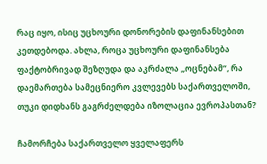რაც იყო, ისიც უცხოური დონორების დაფინანსებით კეთდებოდა. ახლა, როცა უცხოური დაფინანსება ფაქტობრივად შეზღუდა და აკრძალა „ოცნებამ“, რა დაემართება სამეცნიერო კვლევებს საქართველოში, თუკი დიდხანს გაგრძელდება იზოლაცია ევროპასთან?

ჩამორჩება საქართველო ყველაფერს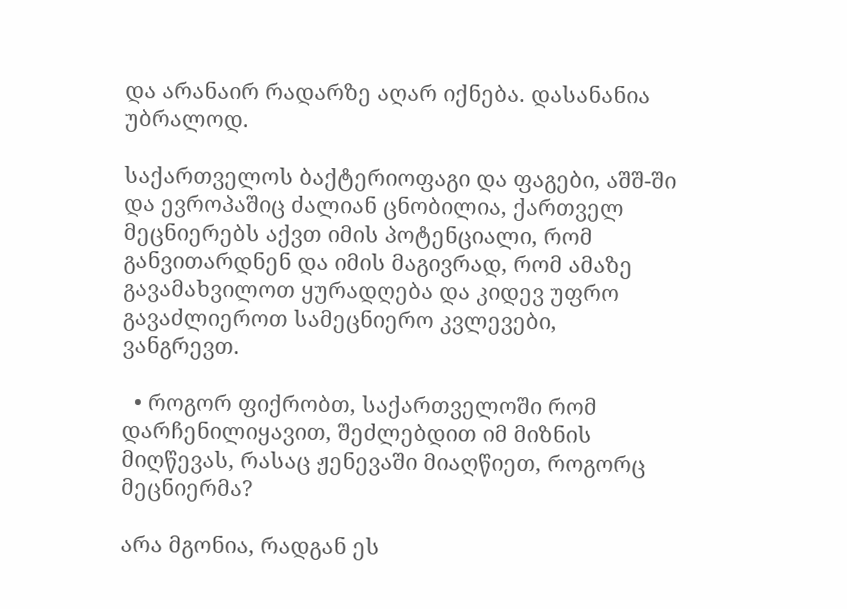და არანაირ რადარზე აღარ იქნება. დასანანია უბრალოდ.

საქართველოს ბაქტერიოფაგი და ფაგები, აშშ-ში და ევროპაშიც ძალიან ცნობილია, ქართველ მეცნიერებს აქვთ იმის პოტენციალი, რომ განვითარდნენ და იმის მაგივრად, რომ ამაზე გავამახვილოთ ყურადღება და კიდევ უფრო გავაძლიეროთ სამეცნიერო კვლევები, ვანგრევთ.

  • როგორ ფიქრობთ, საქართველოში რომ დარჩენილიყავით, შეძლებდით იმ მიზნის მიღწევას, რასაც ჟენევაში მიაღწიეთ, როგორც მეცნიერმა?

არა მგონია, რადგან ეს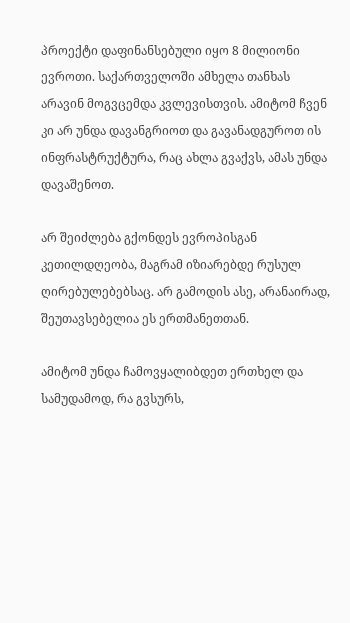პროექტი დაფინანსებული იყო 8 მილიონი ევროთი. საქართველოში ამხელა თანხას არავინ მოგვცემდა კვლევისთვის. ამიტომ ჩვენ კი არ უნდა დავანგრიოთ და გავანადგუროთ ის ინფრასტრუქტურა, რაც ახლა გვაქვს, ამას უნდა დავაშენოთ.

არ შეიძლება გქონდეს ევროპისგან კეთილდღეობა, მაგრამ იზიარებდე რუსულ ღირებულებებსაც. არ გამოდის ასე, არანაირად, შეუთავსებელია ეს ერთმანეთთან.

ამიტომ უნდა ჩამოვყალიბდეთ ერთხელ და სამუდამოდ, რა გვსურს,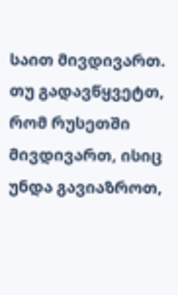საით მივდივართ. თუ გადავწყვეტთ, რომ რუსეთში მივდივართ, ისიც უნდა გავიაზროთ,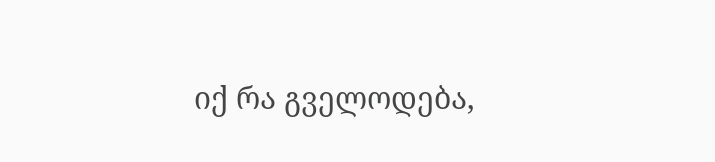იქ რა გველოდება,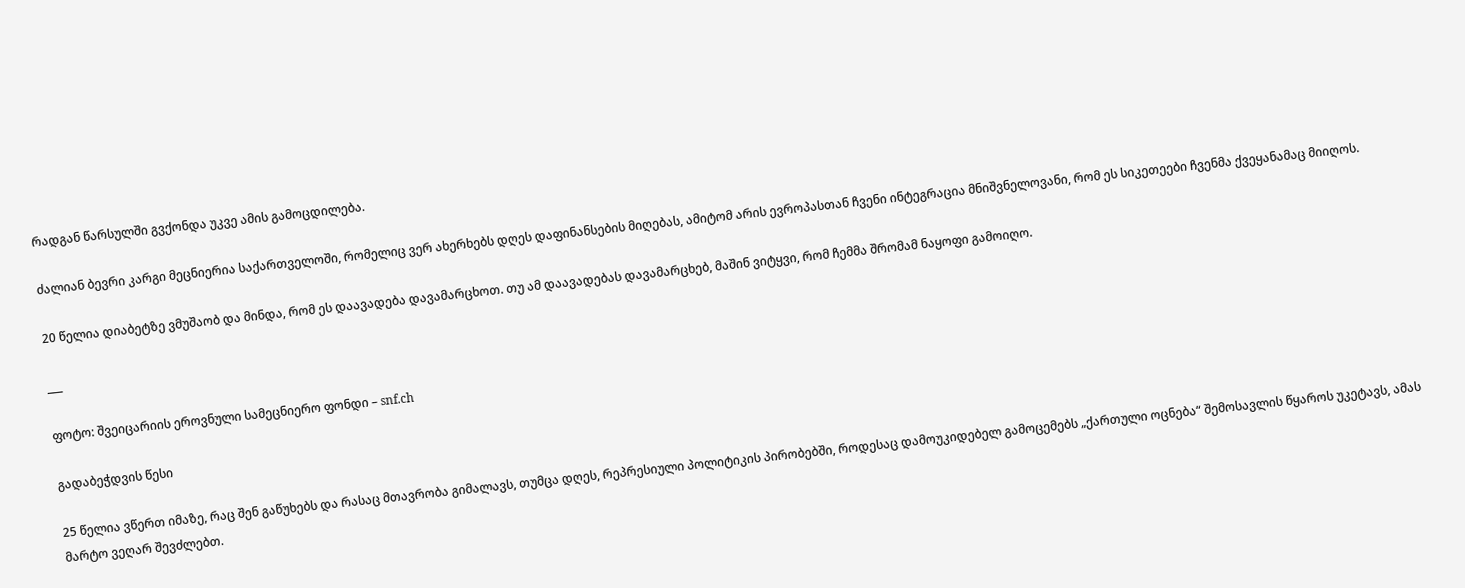რადგან წარსულში გვქონდა უკვე ამის გამოცდილება.

ძალიან ბევრი კარგი მეცნიერია საქართველოში, რომელიც ვერ ახერხებს დღეს დაფინანსების მიღებას, ამიტომ არის ევროპასთან ჩვენი ინტეგრაცია მნიშვნელოვანი, რომ ეს სიკეთეები ჩვენმა ქვეყანამაც მიიღოს.

20 წელია დიაბეტზე ვმუშაობ და მინდა, რომ ეს დაავადება დავამარცხოთ. თუ ამ დაავადებას დავამარცხებ, მაშინ ვიტყვი, რომ ჩემმა შრომამ ნაყოფი გამოიღო.

___

ფოტო: შვეიცარიის ეროვნული სამეცნიერო ფონდი – snf.ch

გადაბეჭდვის წესი

25 წელია ვწერთ იმაზე, რაც შენ გაწუხებს და რასაც მთავრობა გიმალავს, თუმცა დღეს, რეპრესიული პოლიტიკის პირობებში, როდესაც დამოუკიდებელ გამოცემებს „ქართული ოცნება“ შემოსავლის წყაროს უკეტავს, ამას მარტო ვეღარ შევძლებთ.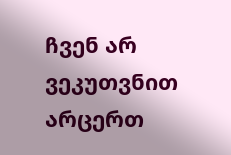ჩვენ არ ვეკუთვნით არცერთ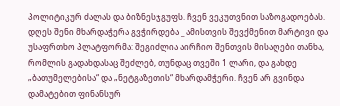პოლიტიკურ ძალას და ბიზნესჯგუფს. ჩვენ ვეკუთვნით საზოგადოებას. დღეს შენი მხარდაჭერა გვჭირდება _ ამისთვის შევქმენით მარტივი და უსაფრთხო პლატფორმა: შეგიძლია აირჩიო შენთვის მისაღები თანხა, რომლის გადახდასაც შეძლებ, თუნდაც თვეში 1 ლარი, და გახდე „ბათუმელებისა“ და „ნეტგაზეთის“ მხარდამჭერი. ჩვენ არ გვინდა დამატებით ფინანსურ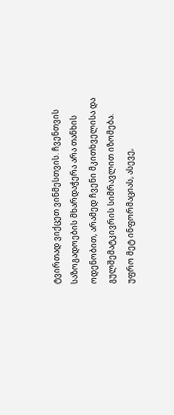ტვირთად ვიქცეთ ვინმესთვის. ჩვენთვის საზოგადოების მხარდაჭერა არა თანხის ოდენობით, არამედ ჩვენი მკითხველისა და გულშემატკივრის სიმრავლით იზომება.
უფრო მეტ ინფორმაციას, ასევე,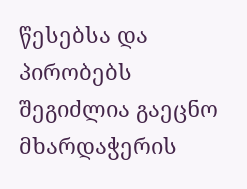წესებსა და პირობებს შეგიძლია გაეცნო მხარდაჭერის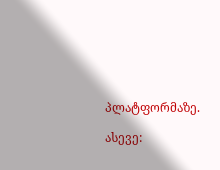პლატფორმაზე.

ასევე: